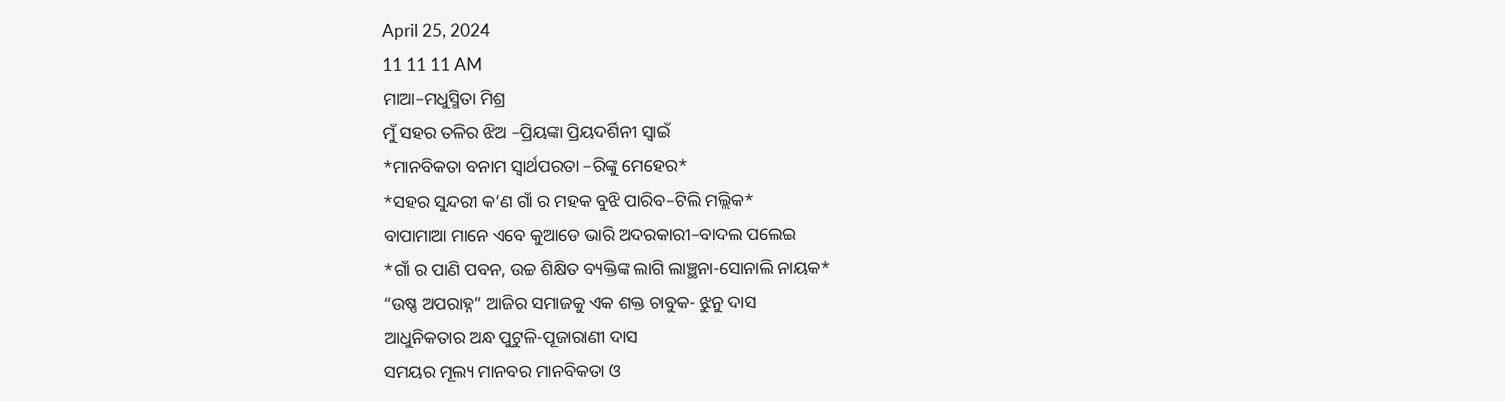April 25, 2024
11 11 11 AM
ମାଆ–ମଧୁସ୍ମିତା ମିଶ୍ର
ମୁଁ ସହର ତଳିର ଝିଅ –ପ୍ରିୟଙ୍କା ପ୍ରିୟଦର୍ଶିନୀ ସ୍ବାଇଁ
*ମାନବିକତା ବନାମ ସ୍ୱାର୍ଥପରତା –ରିଙ୍କୁ ମେହେର*
*ସହର ସୁନ୍ଦରୀ କ’ଣ ଗାଁ ର ମହକ ବୁଝି ପାରିବ–ଟିଲି ମଲ୍ଲିକ*
ବାପାମାଆ ମାନେ ଏବେ କୁଆଡେ ଭାରି ଅଦରକାରୀ–ବାଦଲ ପଲେଇ
*ଗାଁ ର ପାଣି ପବନ, ଉଚ୍ଚ ଶିକ୍ଷିତ ବ୍ୟକ୍ତିଙ୍କ ଲାଗି ଲାଞ୍ଛନା-ସୋନାଲି ନାୟକ*
“ଉଷ୍ଣ ଅପରାହ୍ନ” ଆଜିର ସମାଜକୁ ଏକ ଶକ୍ତ ଚାବୁକ- ଝୁନୁ ଦାସ
ଆଧୁନିକତାର ଅନ୍ଧ ପୁଟୁଳି-ପୂଜାରାଣୀ ଦାସ
ସମୟର ମୂଲ୍ୟ ମାନବର ମାନବିକତା ଓ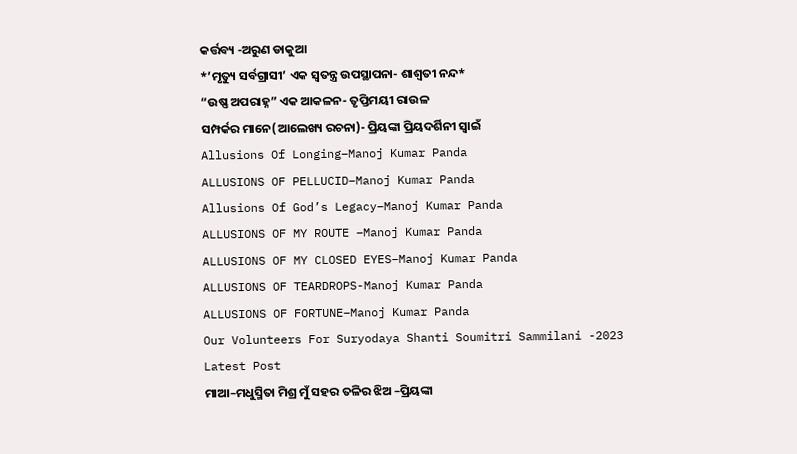କର୍ତ୍ତବ୍ୟ -ଅରୁଣ ଡାକୁଆ
*’ମୃତ୍ୟୁ ସର୍ବଗ୍ରାସୀ’ ଏକ ସ୍ୱତନ୍ତ୍ର ଉପସ୍ଥାପନା- ଶାଶ୍ଵତୀ ନନ୍ଦ*
“ଉଷ୍ଣ ଅପରାହ୍ନ” ଏକ ଆକଳନ- ତୃପ୍ତିମୟୀ ରାଉଳ
ସମ୍ପର୍କର ମାନେ(ଆଲେଖ୍ୟ ରଚନା)- ପ୍ରିୟଙ୍କା ପ୍ରିୟଦର୍ଶିନୀ ସ୍ୱାଇଁ
Allusions Of Longing–Manoj Kumar Panda
ALLUSIONS OF PELLUCID–Manoj Kumar Panda
Allusions Of God’s Legacy–Manoj Kumar Panda
ALLUSIONS OF MY ROUTE –Manoj Kumar Panda
ALLUSIONS OF MY CLOSED EYES–Manoj Kumar Panda
ALLUSIONS OF TEARDROPS-Manoj Kumar Panda
ALLUSIONS OF FORTUNE–Manoj Kumar Panda
Our Volunteers For Suryodaya Shanti Soumitri Sammilani -2023
Latest Post
ମାଆ–ମଧୁସ୍ମିତା ମିଶ୍ର ମୁଁ ସହର ତଳିର ଝିଅ –ପ୍ରିୟଙ୍କା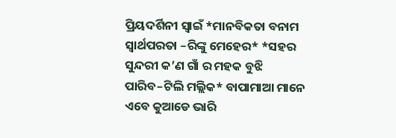ପ୍ରିୟଦର୍ଶିନୀ ସ୍ବାଇଁ *ମାନବିକତା ବନାମ ସ୍ୱାର୍ଥପରତା –ରିଙ୍କୁ ମେହେର* *ସହର ସୁନ୍ଦରୀ କ’ଣ ଗାଁ ର ମହକ ବୁଝି ପାରିବ–ଟିଲି ମଲ୍ଲିକ* ବାପାମାଆ ମାନେ ଏବେ କୁଆଡେ ଭାରି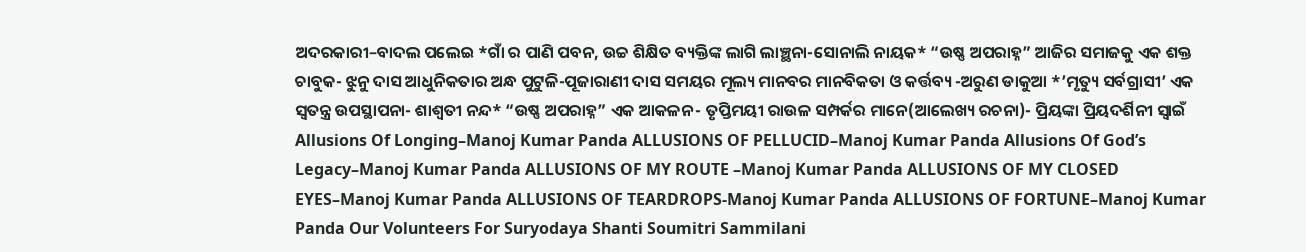ଅଦରକାରୀ–ବାଦଲ ପଲେଇ *ଗାଁ ର ପାଣି ପବନ, ଉଚ୍ଚ ଶିକ୍ଷିତ ବ୍ୟକ୍ତିଙ୍କ ଲାଗି ଲାଞ୍ଛନା-ସୋନାଲି ନାୟକ* “ଉଷ୍ଣ ଅପରାହ୍ନ” ଆଜିର ସମାଜକୁ ଏକ ଶକ୍ତ ଚାବୁକ- ଝୁନୁ ଦାସ ଆଧୁନିକତାର ଅନ୍ଧ ପୁଟୁଳି-ପୂଜାରାଣୀ ଦାସ ସମୟର ମୂଲ୍ୟ ମାନବର ମାନବିକତା ଓ କର୍ତ୍ତବ୍ୟ -ଅରୁଣ ଡାକୁଆ *’ମୃତ୍ୟୁ ସର୍ବଗ୍ରାସୀ’ ଏକ ସ୍ୱତନ୍ତ୍ର ଉପସ୍ଥାପନା- ଶାଶ୍ଵତୀ ନନ୍ଦ* “ଉଷ୍ଣ ଅପରାହ୍ନ” ଏକ ଆକଳନ- ତୃପ୍ତିମୟୀ ରାଉଳ ସମ୍ପର୍କର ମାନେ(ଆଲେଖ୍ୟ ରଚନା)- ପ୍ରିୟଙ୍କା ପ୍ରିୟଦର୍ଶିନୀ ସ୍ୱାଇଁ Allusions Of Longing–Manoj Kumar Panda ALLUSIONS OF PELLUCID–Manoj Kumar Panda Allusions Of God’s Legacy–Manoj Kumar Panda ALLUSIONS OF MY ROUTE –Manoj Kumar Panda ALLUSIONS OF MY CLOSED EYES–Manoj Kumar Panda ALLUSIONS OF TEARDROPS-Manoj Kumar Panda ALLUSIONS OF FORTUNE–Manoj Kumar Panda Our Volunteers For Suryodaya Shanti Soumitri Sammilani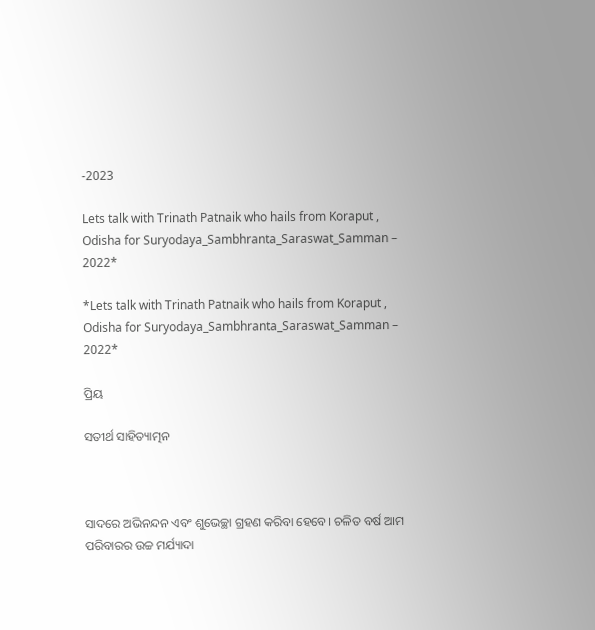-2023

Lets talk with Trinath Patnaik who hails from Koraput , Odisha for Suryodaya_Sambhranta_Saraswat_Samman – 2022*

*Lets talk with Trinath Patnaik who hails from Koraput , Odisha for Suryodaya_Sambhranta_Saraswat_Samman – 2022*

ପ୍ରିୟ

ସତୀର୍ଥ ସାହିତ୍ୟାତ୍ମନ



ସାଦରେ ଅଭିନନ୍ଦନ ଏବଂ ଶୁଭେଚ୍ଛା ଗ୍ରହଣ କରିବା ହେବେ। ଚଳିତ ବର୍ଷ ଆମ ପରିବାରର ଉଚ୍ଚ ମର୍ଯ୍ୟାଦା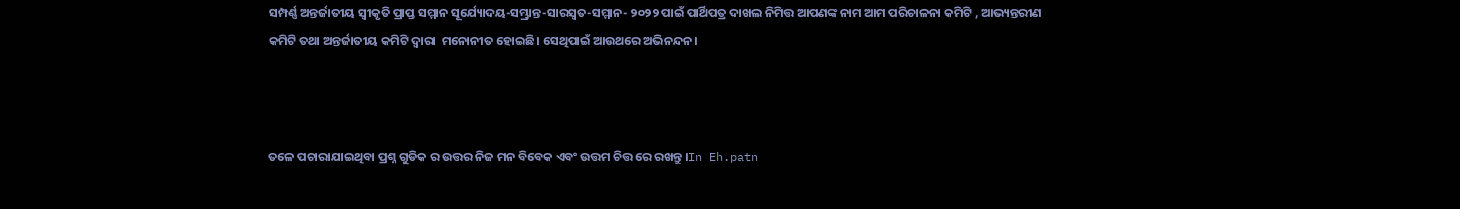ସମ୍ପର୍ଣ୍ଣ ଅନ୍ତର୍ଜାତୀୟ ସ୍ୱୀକୃତି ପ୍ରାପ୍ତ ସମ୍ମାନ ସୂର୍ଯ୍ୟୋଦୟ-ସମ୍ଭ୍ରାନ୍ତ-ସାରସ୍ୱତ-ସମ୍ମାନ- ୨୦୨୨ ପାଇଁ ପାର୍ଥିପତ୍ର ଦାଖଲ ନିମିତ୍ତ ଆପଣଙ୍କ ନାମ ଆମ ପରିଚାଳନା କମିଟି , ଆଭ୍ୟନ୍ତରୀଣ କମିଟି ତଥା ଅନ୍ତର୍ଜାତୀୟ କମିଟି ଦ୍ୱାରା  ମନୋନୀତ ହୋଇଛି। ସେଥିପାଇଁ ଆଉଥରେ ଅଭିନନ୍ଦନ।



ତଳେ ପଚାରାଯାଇଥିବା ପ୍ରଶ୍ନ ଗୁଡିକ ର ଉତ୍ତର ନିଜ ମନ ବିବେକ ଏବଂ ଉତ୍ତମ ଚିତ୍ତ ରେ ରଖନ୍ତୁ ।In Eh.patn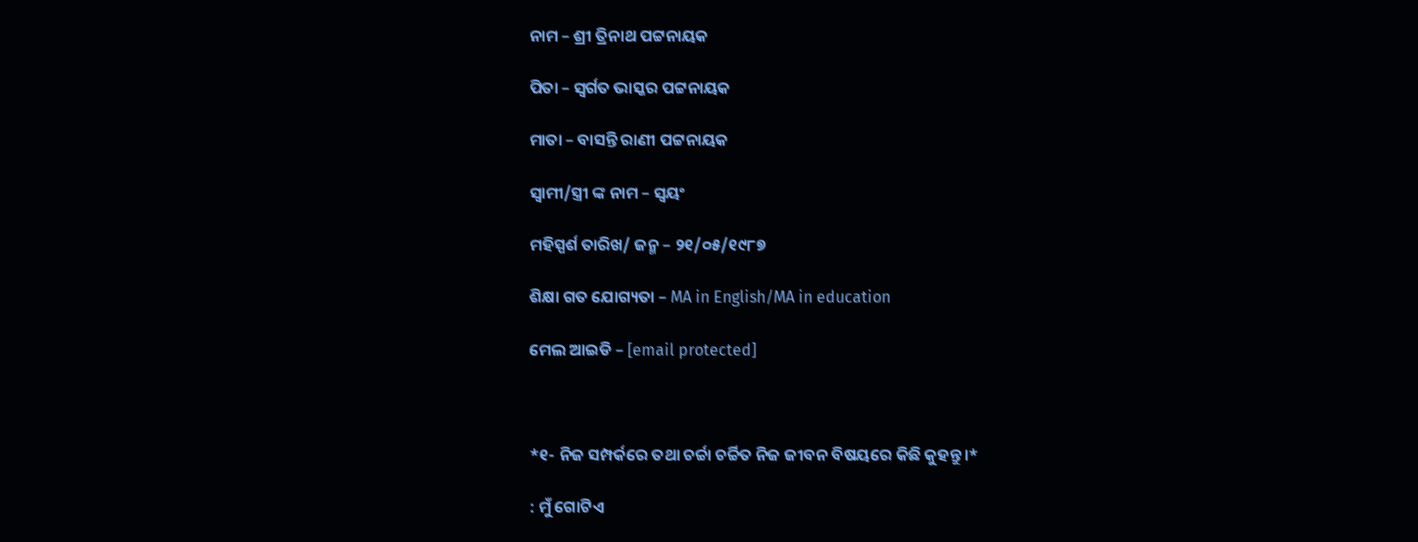ନାମ – ଶ୍ରୀ ତ୍ରିନାଥ ପଟ୍ଟନାୟକ

ପିତା – ସ୍ବର୍ଗତ ଭାସ୍କର ପଟ୍ଟନାୟକ

ମାତା – ବାସନ୍ତି ରାଣୀ ପଟ୍ଟନାୟକ

ସ୍ବାମୀ/ସ୍ତ୍ରୀ ଙ୍କ ନାମ – ସ୍ଵୟଂ

ମହିସ୍ପର୍ଶ ତାରିଖ/ ଜନ୍ମ – ୨୧/୦୫/୧୯୮୭

ଶିକ୍ଷା ଗତ ଯୋଗ୍ୟତା – MA in English/MA in education

ମେଲ ଆଇଡି – [email protected]



*୧- ନିଜ ସମ୍ପର୍କରେ ତଥା ଚର୍ଚ୍ଚା ଚର୍ଚ୍ଚିତ ନିଜ ଜୀବନ ବିଷୟରେ କିଛି କୁହନ୍ତୁ।*

: ମୁଁ ଗୋଟିଏ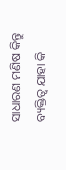ସାଧାରଣ ମଣିଷ କିନ୍ତୁ ବ୍ୟକ୍ତିତ୍ୱ ଯାହା କି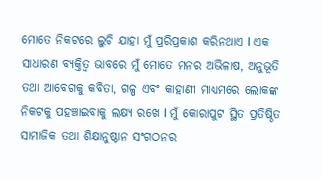ମୋତେ ନିକଟରେ ଲୁଚି ଯାହା ମୁଁ ପ୍ରରିପ୍ରକାଶ କରିନଥାଏ l ଏକ ସାଧାରଣ ବ୍ୟକ୍ତିତ୍ବ ଭାବରେ ମୁଁ ମୋତେ ମନର ଅଭିଳାଷ, ଅନୁଭୂତି ତଥା ଆବେଗକୁ କବିତା, ଗଳ୍ପ ଏବଂ କାହାଣୀ ମାଧ୍ୟମରେ ଲୋକଙ୍କ ନିକଟକୁ ପହଞ୍ଚାଇବାକୁ ଲକ୍ଷ୍ୟ ରଖେ l ମୁଁ କୋରାପୁଟ ସ୍ଥିତ ପ୍ରତିଷ୍ଠିତ ସାମାଜିକ ତଥା ଶିକ୍ଷାନୁଷ୍ଠାନ ସଂଗଠନର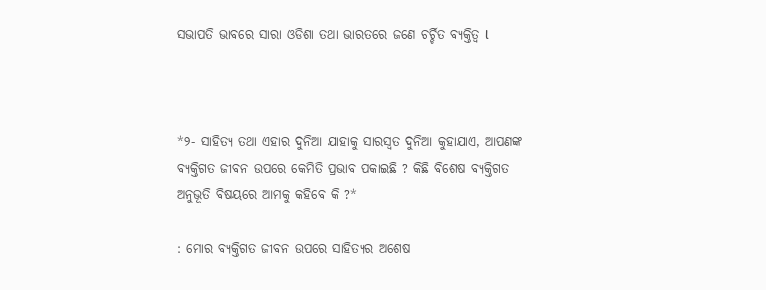ସଭାପତି ଭାବରେ ସାରା ଓଡିଶା ତଥା ଭାରତରେ ଜଣେ ଚର୍ଚ୍ଚିତ ବ୍ୟକ୍ତିତ୍ୱ l



*୨- ସାହିତ୍ୟ ତଥା ଏହାର ଦୁନିଆ ଯାହାକୁ ସାରସ୍ୱତ ଦୁନିଆ କୁହାଯାଏ, ଆପଣଙ୍କ ବ୍ୟକ୍ତିଗତ ଜୀବନ ଉପରେ କେମିତି ପ୍ରଭାବ ପକାଇଛି ? କିଛି ବିଶେଷ ବ୍ୟକ୍ତିଗତ ଅନୁଭୂତି ବିଷୟରେ ଆମକୁ କହିବେ କି ?*

: ମୋର ବ୍ୟକ୍ତିଗତ ଜୀବନ ଉପରେ ସାହିତ୍ୟର ଅଶେଷ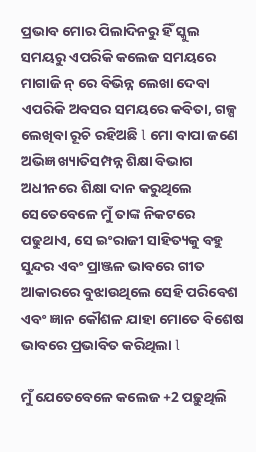ପ୍ରଭାବ ମୋର ପିଲାଦିନରୁ ହିଁ ସ୍କୁଲ ସମୟରୁ ଏପରିକି କଲେଜ ସମୟରେ ମାଗାଜି ନ୍ ରେ ବିଭିନ୍ନ ଲେଖା ଦେବା ଏପରିକି ଅବସର ସମୟରେ କବିତା, ଗଳ୍ପ ଲେଖିବା ରୂଚି ରହିଅଛି l ମୋ ବାପା ଜଣେ ଅଭିଜ୍ଞ ଖ୍ୟାତିସମ୍ପନ୍ନ ଶିକ୍ଷା ବିଭାଗ ଅଧୀନରେ ଶିକ୍ଷା ଦାନ କରୁଥିଲେ ସେତେବେଳେ ମୁଁ ତାଙ୍କ ନିକଟରେ ପଢୁଥାଏ, ସେ ଇଂରାଜୀ ସାହିତ୍ୟକୁ ବହୁ ସୁନ୍ଦର ଏବଂ ପ୍ରାଞ୍ଜଳ ଭାବରେ ଗୀତ ଆକାରରେ ବୁଝାଉଥିଲେ ସେହି ପରିବେଶ ଏବଂ ଜ୍ଞାନ କୌଶଳ ଯାହା ମୋତେ ବିଶେଷ ଭାବରେ ପ୍ରଭାବିତ କରିଥିଲା l

ମୁଁ ଯେତେବେଳେ କଲେଜ +2 ପଢ଼ୁଥିଲି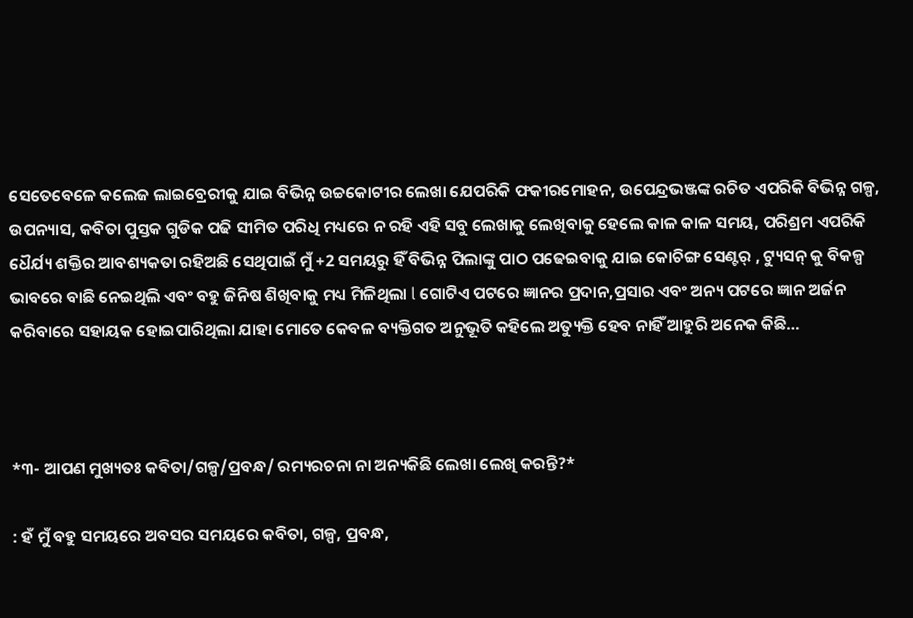ସେତେବେଳେ କଲେଜ ଲାଇବ୍ରେରୀକୁ ଯାଇ ବିଭିନ୍ନ ଉଚ୍ଚକୋଟୀର ଲେଖା ଯେପରିକି ଫକୀରମୋହନ, ଉପେନ୍ଦ୍ରଭଞ୍ଜଙ୍କ ରଚିତ ଏପରିକି ବିଭିନ୍ନ ଗଳ୍ପ, ଉପନ୍ୟାସ, କବିତା ପୁସ୍ତକ ଗୁଡିକ ପଢି ସୀମିତ ପରିଧି ମଧ୍ୟରେ ନ ରହି ଏହି ସବୁ ଲେଖାକୁ ଲେଖିବାକୁ ହେଲେ କାଳ କାଳ ସମୟ, ପରିଶ୍ରମ ଏପରିକି ଧୈର୍ଯ୍ୟ ଶକ୍ତିର ଆବଶ୍ୟକତା ରହିଅଛି ସେଥିପାଇଁ ମୁଁ +2 ସମୟରୁ ହିଁ ବିଭିନ୍ନ ପିଲାଙ୍କୁ ପାଠ ପଢେଇବାକୁ ଯାଇ କୋଚିଙ୍ଗ ସେଣ୍ଟର୍ , ଟ୍ୟୁସନ୍ କୁ ବିକଳ୍ପ ଭାବରେ ବାଛି ନେଇଥିଲି ଏବଂ ବହୁ ଜିନିଷ ଶିଖିବାକୁ ମଧ୍ୟ ମିଳିଥିଲା l ଗୋଟିଏ ପଟରେ ଜ୍ଞାନର ପ୍ରଦାନ,ପ୍ରସାର ଏବଂ ଅନ୍ୟ ପଟରେ ଜ୍ଞାନ ଅର୍ଜନ କରିବାରେ ସହାୟକ ହୋଇପାରିଥିଲା ଯାହା ମୋତେ କେବଳ ବ୍ୟକ୍ତିଗତ ଅନୁଭୂତି କହିଲେ ଅତ୍ୟୁକ୍ତି ହେବ ନାହିଁ ଆହୁରି ଅନେକ କିଛି…



*୩- ଆପଣ ମୁଖ୍ୟତଃ କବିତା/ଗଳ୍ପ/ପ୍ରବନ୍ଧ/ ରମ୍ୟରଚନା ନା ଅନ୍ୟକିଛି ଲେଖା ଲେଖି କରନ୍ତି?*

: ହଁ ମୁଁ ବହୁ ସମୟରେ ଅବସର ସମୟରେ କବିତା, ଗଳ୍ପ, ପ୍ରବନ୍ଧ,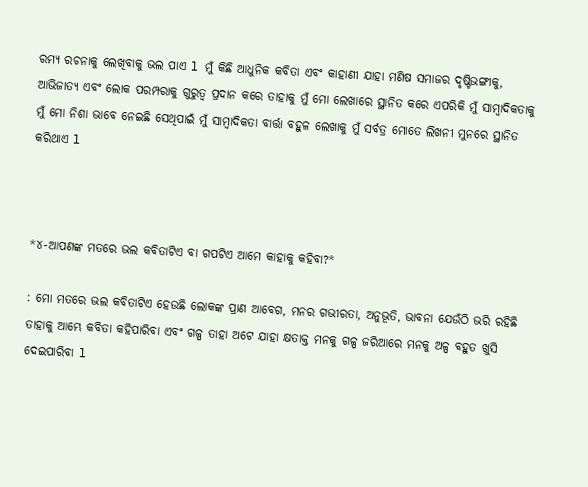ରମ୍ୟ ରଚନାକୁ ଲେଖିବାକୁ ଭଲ ପାଏ l ମୁଁ କିଛି ଆଧୁନିକ କବିତା ଏବଂ କାହାଣୀ ଯାହା ମଣିଷ ସମାଜର ଦୃଷ୍ଟିଭଙ୍ଗୀକୁ, ଆଭିଜାତ୍ୟ ଏବଂ ଲୋକ ପରମ୍ପରାକୁ ଗୁରୁତ୍ୱ ପ୍ରଦାନ କରେ ତାହାକୁ ମୁଁ ମୋ ଲେଖାରେ ସ୍ଥାନିତ କରେ ଏପରିକି ମୁଁ ସାମ୍ବାଦିକତାକୁ ମୁଁ ମୋ ନିଶା ଭାବେ ନେଇଛି ସେଥିପାଇଁ ମୁଁ ସାମ୍ବାଦିକତା ବାର୍ତ୍ତା ବହୁଳ ଲେଖାକୁ ମୁଁ ସର୍ବତ୍ର ମୋତେ ଲିଖନୀ ମୁନରେ ସ୍ଥାନିତ କରିଥାଏ l



*୪-ଆପଣଙ୍କ ମତରେ ଭଲ କବିତାଟିଏ ବା ଗପଟିଏ ଆମେ କାହାକୁ କହିବା?*

: ମୋ ମତରେ ଭଲ କବିତାଟିଏ ହେଉଛି ଲୋକଙ୍କ ପ୍ରାଣ ଆବେଗ, ମନର ଗଭୀରତା, ଅନୁଭୂତି, ଭାବନା ଯେଉଁଠି ଭରି ରହିଛି ତାହାକୁ ଆମ୍ଭେ କବିତା କହିପାରିବା ଏବଂ ଗଳ୍ପ ତାହା ଅଟେ ଯାହା କ୍ଷତାକ୍ତ ମନକୁ ଗଳ୍ପ ଜରିଆରେ ମନକୁ ଅଳ୍ପ ବହୁତ ଖୁସି ଦେଇପାରିବା l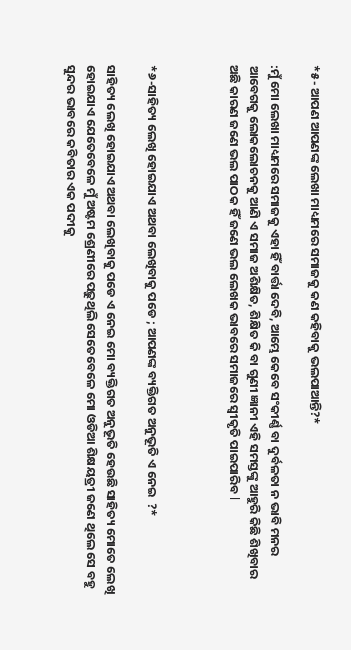*୫- ଆପଣ ଆପଣଙ୍କ ଲେଖା ମାଧ୍ୟମରେ ସମାଜକୁ କଣ କହିବାକୁ ଭଲପାଆନ୍ତି?*

:ମୁଁ ମୋ ଲେଖା ମାଧ୍ୟମରେ ସମାଜକୁ ଏହା ହିଁ ବାର୍ତ୍ତା ଦେବି, ଆମ୍ଭେ କେବେ ସଂକୀର୍ଣ୍ଣ ବା ଦୁର୍ବଳତା ନ ଭାବି ମନର ଆବେଗକୁ ଲୋକଲୋଚନକୁ ଆଣି ଏ ସମାଜ ଅଶିକ୍ଷିତ, ଶିକ୍ଷିତ କି ବା ଗୁଣୀ ଜ୍ଞାନୀ ଏହି ସମସ୍ତଙ୍କୁ ଆହୁରି କିଛି ଶିଖିବାର ଅଛି କାରଣ ଜଣେ ଭଲ ପାଠକ ହିଁ ଜଣେ ଭଲ ଲେଖକ ଭାବରେ ସମାଜରେ ସ୍ୱୀକୃତି ପାଇପାରିବ l



*୬-ସାହିତ୍ୟ ଲେଖି ହୋଇଯାଏ ଅଥବା ଲେଖିବାକୁ ପଡେ ; ଆପଣଙ୍କ ବ୍ୟକ୍ତିଗତ ଅନୁଭୂତି ଏ ନେଇ  ?*

ସାହିତ୍ୟ ଲେଖି ହୋଇଯାଏ ଅଥବା ଲେଖିବାକୁ ପଡେ ଏ ନେଇ ମୋ ବ୍ୟକ୍ତିଗତ ଅନୁଭୂତି ହେଉଛି ସାହିତ୍ୟ ମୋତେ ଲେଖି ହୋଇଯାଏ ଯେତେବେଳେ ମୁଁ ଅଷ୍ଟମ ଶ୍ରେଣୀରେ ପଢ଼ୁଥିଲି ସେତେବେଳେ ମୋ ଓଡିଆ ଶିକ୍ଷୟତ୍ରୀ ଜଣେ ଥିଲେ ସେ ବହୁ ସୁନ୍ଦର ଭାବରେ କବିତାର ଏକ ପଦୀକୁ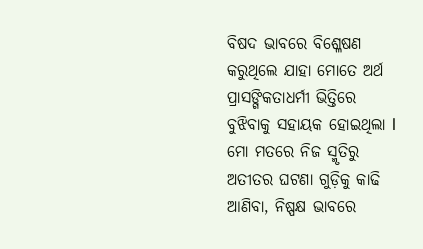ବିଷଦ ଭାବରେ ବିଶ୍ଳେଷଣ କରୁଥିଲେ ଯାହା ମୋତେ ଅର୍ଥ ପ୍ରାସଙ୍ଗିକତାଧର୍ମୀ ଭିତ୍ତିରେ ବୁଝିବାକୁ ସହାୟକ ହୋଇଥିଲା l ମୋ ମତରେ ନିଜ ସ୍ମୃତିରୁ ଅତୀତର ଘଟଣା ଗୁଡ଼ିକୁ କାଢି ଆଣିବା, ନିଷ୍ପକ୍ଷ ଭାବରେ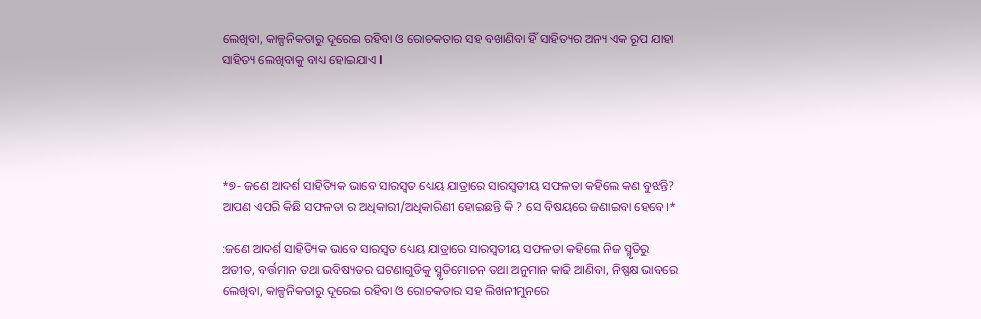ଲେଖିବା, କାଳ୍ପନିକତାରୁ ଦୂରେଇ ରହିବା ଓ ରୋଚକତାର ସହ ବଖାଣିବା ହିଁ ସାହିତ୍ୟର ଅନ୍ୟ ଏକ ରୂପ ଯାହା ସାହିତ୍ୟ ଲେଖିବାକୁ ବାଧ୍ୟ ହୋଇଯାଏ l





*୭- ଜଣେ ଆଦର୍ଶ ସାହିତ୍ୟିକ ଭାବେ ସାରସ୍ୱତ ଧ୍ୟେୟ ଯାତ୍ରାରେ ସାରସ୍ବତୀୟ ସଫଳତା କହିଲେ କଣ ବୁଝନ୍ତି? ଆପଣ ଏପରି କିଛି ସଫଳତା ର ଅଧିକାରୀ/ଅଧିକାରିଣୀ ହୋଇଛନ୍ତି କି ? ସେ ବିଷୟରେ ଜଣାଇବା ହେବେ।*

:ଜଣେ ଆଦର୍ଶ ସାହିତ୍ୟିକ ଭାବେ ସାରସ୍ୱତ ଧ୍ୟେୟ ଯାତ୍ରାରେ ସାରସ୍ୱତୀୟ ସଫଳତା କହିଲେ ନିଜ ସ୍ମୃତିରୁ ଅତୀତ, ବର୍ତ୍ତମାନ ତଥା ଭବିଷ୍ୟତର ଘଟଣାଗୁଡିକୁ ସ୍ମୃତିମୋଚନ ତଥା ଅନୁମାନ କାଢି ଆଣିବା, ନିଷ୍ପକ୍ଷ ଭାବରେ ଲେଖିବା, କାଳ୍ପନିକତାରୁ ଦୂରେଇ ରହିବା ଓ ରୋଚକତାର ସହ ଲିଖନୀମୁନରେ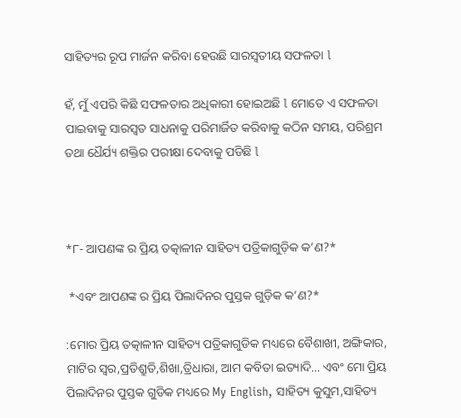ସାହିତ୍ୟର ରୂପ ମାର୍ଜନ କରିବା ହେଉଛି ସାରସ୍ୱତୀୟ ସଫଳତା l

ହଁ, ମୁଁ ଏପରି କିଛି ସଫଳତାର ଅଧିକାରୀ ହୋଇଅଛି l ମୋତେ ଏ ସଫଳତା ପାଇବାକୁ ସାରସ୍ୱତ ସାଧନାକୁ ପରିମାର୍ଜିତ କରିବାକୁ କଠିନ ସମୟ, ପରିଶ୍ରମ ତଥା ଧୈର୍ଯ୍ୟ ଶକ୍ତିର ପରୀକ୍ଷା ଦେବାକୁ ପଡିଛି l



*୮- ଆପଣଙ୍କ ର ପ୍ରିୟ ତତ୍କାଳୀନ ସାହିତ୍ୟ ପତ୍ରିକାଗୁଡ଼ିକ କ’ଣ?*

 *ଏବଂ ଆପଣଙ୍କ ର ପ୍ରିୟ ପିଲାଦିନର ପୁସ୍ତକ ଗୁଡ଼ିକ କ’ଣ?*

:ମୋର ପ୍ରିୟ ତତ୍କାଳୀନ ସାହିତ୍ୟ ପତ୍ରିକାଗୁଡିକ ମଧ୍ୟରେ ବୈଶାଖୀ, ଅଙ୍ଗିକାର, ମାଟିର ସ୍ୱର,ପ୍ରତିଶ୍ରୁତି,ଶିଖା,ତ୍ରିଧାରା, ଆମ କବିତା ଇତ୍ୟାଦି… ଏବଂ ମୋ ପ୍ରିୟ ପିଲାଦିନର ପୁସ୍ତକ ଗୁଡିକ ମଧ୍ୟରେ My English, ସାହିତ୍ୟ କୁସୁମ,ସାହିତ୍ୟ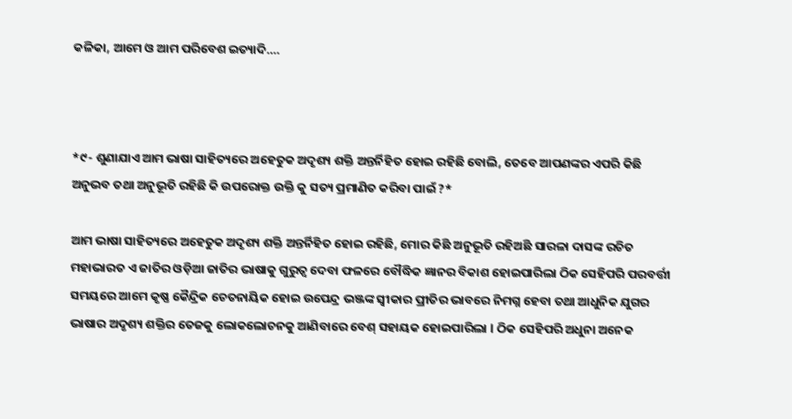କଳିକା, ଆମେ ଓ ଆମ ପରିବେଶ ଇତ୍ୟାଦି….



*୯- ଶୁଣାଯାଏ ଆମ ଭାଷା ସାହିତ୍ୟରେ ଅହେତୁକ ଅଦୃଶ୍ୟ ଶକ୍ତି ଅନ୍ତର୍ନିହିତ ହୋଇ ରହିଛି ବୋଲି, ତେବେ ଆପଣଙ୍କର ଏପରି କିଛି ଅନୁଭବ ତଥା ଅନୁଭୂତି ରହିଛି କି ଉପରୋକ୍ତ ଉକ୍ତି କୁ ସତ୍ୟ ପ୍ରମାଣିତ କରିବା ପାଇଁ ?*

ଆମ ଭାଷା ସାହିତ୍ୟରେ ଅହେତୁକ ଅଦୃଶ୍ୟ ଶକ୍ତି ଅନ୍ତର୍ନିହିତ ହୋଇ ରହିଛି, ମୋର କିଛି ଅନୁଭୂତି ରହିଅଛି ସାରଳା ଦାସଙ୍କ ରଚିତ ମହାଭାରତ ଏ ଜାତିର ଓଡ଼ିଆ ଜାତିର ଭାଷାକୁ ଗୁରୁତ୍ୱ ଦେବା ଫଳରେ ବୌଦ୍ଧିକ ଜ୍ଞାନର ବିକାଶ ହୋଇପାରିଲା ଠିକ ସେହିପରି ପରବର୍ତ୍ତୀ ସମୟରେ ଆମେ କୃଷ୍ଣ କୈନ୍ଦ୍ରିକ ଚେତନାୟିକ ହୋଇ ଉପେନ୍ଦ୍ର ଭଞ୍ଜଙ୍କ ସ୍ୱୀକାର ପ୍ରୀତିର ଭାବରେ ନିମଗ୍ନ ହେବା ତଥା ଆଧୁନିକ ଯୁଗର ଭାଷାର ଅଦୃଶ୍ୟ ଶକ୍ତିର ତେଜକୁ ଲୋକଲୋଚନକୁ ଆଣିବାରେ ବେଶ୍ ସହାୟକ ହୋଇପାରିଲା l ଠିକ ସେହିପରି ଅଧୁନା ଅନେକ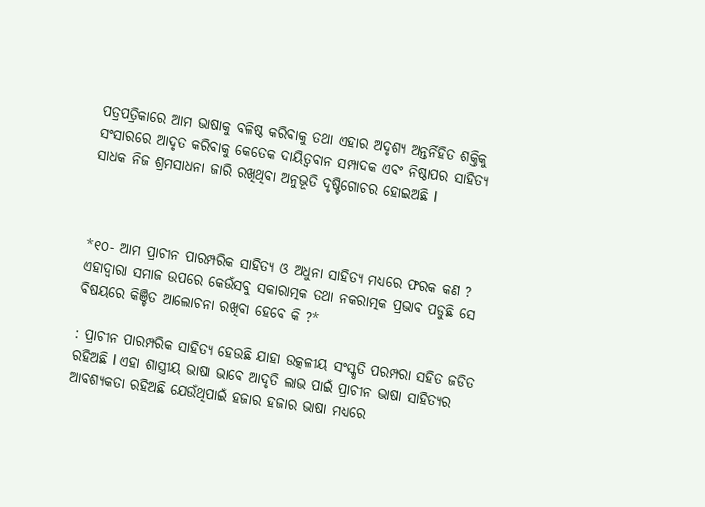ପତ୍ରପତ୍ରିକାରେ ଆମ ଭାଷାକୁ ବଳିଷ୍ଠ କରିବାକୁ ତଥା ଏହାର ଅଦୃଶ୍ୟ ଅନ୍ତର୍ନିହିତ ଶକ୍ତିକୁ ସଂସାରରେ ଆଦୃତ କରିବାକୁ କେତେକ ଦାୟିତ୍ୱବାନ ସମ୍ପାଦକ ଏବଂ ନିଷ୍ଠାପର ସାହିତ୍ୟ ସାଧକ ନିଜ ଶ୍ରମସାଧନା ଜାରି ରଖିଥିବା ଅନୁଭୂତି ଦୃଷ୍ଟିଗୋଚର ହୋଇଅଛି l



*୧୦- ଆମ ପ୍ରାଚୀନ ପାରମ୍ପରିକ ସାହିତ୍ୟ ଓ ଅଧୁନା ସାହିତ୍ୟ ମଧ୍ୟରେ ଫରକ କଣ ? ଏହାଦ୍ବାରା ସମାଜ ଉପରେ କେଉଁସବୁ ସକାରାତ୍ମକ ତଥା ନକରାତ୍ମକ ପ୍ରଭାବ ପଡୁଛି ସେ ବିଷୟରେ କିଞ୍ଚିତ ଆଲୋଚନା ରଖିବା ହେବେ କି ?*

: ପ୍ରାଚୀନ ପାରମ୍ପରିକ ସାହିତ୍ୟ ହେଉଛି ଯାହା ଉତ୍କଳୀୟ ସଂସ୍କୃତି ପରମ୍ପରା ସହିତ ଜଡିତ ରହିଅଛି l ଏହା ଶାସ୍ତ୍ରୀୟ ଭାଷା ଭାବେ ଆଦୃତି ଲାଭ ପାଇଁ ପ୍ରାଚୀନ ଭାଷା ସାହିତ୍ୟର ଆବଶ୍ୟକତା ରହିଅଛି ଯେଉଁଥିପାଇଁ ହଜାର ହଜାର ଭାଷା ମଧ୍ୟରେ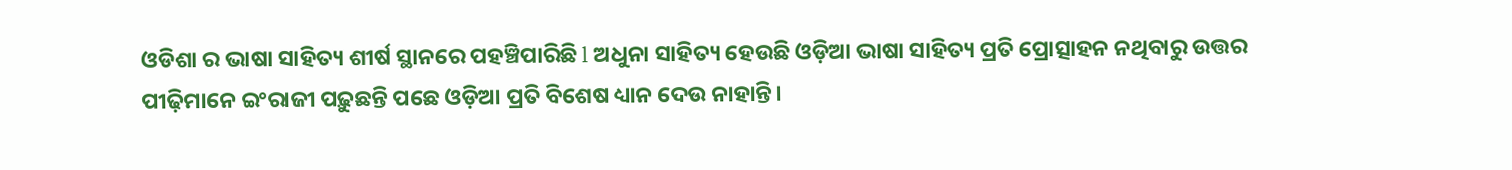ଓଡିଶା ର ଭାଷା ସାହିତ୍ୟ ଶୀର୍ଷ ସ୍ଥାନରେ ପହଞ୍ଚିପାରିଛି l ଅଧୁନା ସାହିତ୍ୟ ହେଉଛି ଓଡ଼ିଆ ଭାଷା ସାହିତ୍ୟ ପ୍ରତି ପ୍ରୋତ୍ସାହନ ନଥିବାରୁ ଉତ୍ତର ପୀଢ଼ିମାନେ ଇଂରାଜୀ ପଢ଼ୁଛନ୍ତି ପଛେ ଓଡ଼ିଆ ପ୍ରତି ବିଶେଷ ଧ୍ୟାନ ଦେଉ ନାହାନ୍ତି।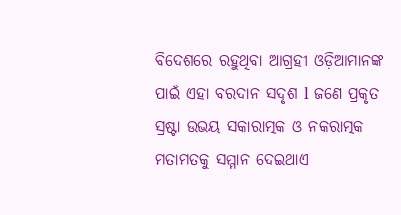ବିଦେଶରେ ରହୁଥିବା ଆଗ୍ରହୀ ଓଡ଼ିଆମାନଙ୍କ ପାଇଁ ଏହା ବରଦାନ ସଦୃଶ l ଜଣେ ପ୍ରକୃତ ସ୍ରଷ୍ଟା ଉଭୟ ସକାରାତ୍ମକ ଓ ନକରାତ୍ମକ ମତାମତକୁ ସମ୍ମାନ ଦେଇଥାଏ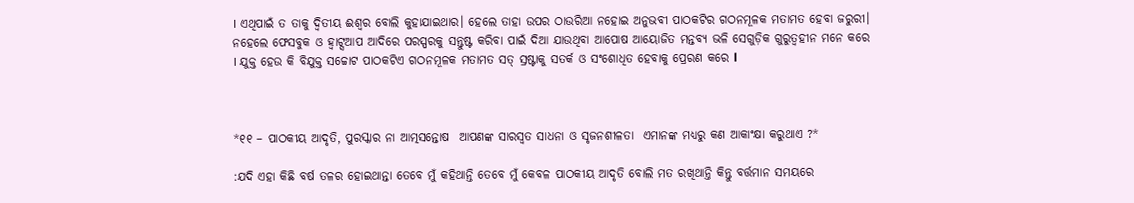। ଏଥିପାଇଁ ତ ତାକୁ ଦ୍ଵିତୀୟ ଈଶ୍ଵର ବୋଲି କୁହାଯାଇଥାର। ହେଲେ ତାହା ଉପର ଠାଉରିଆ ନହୋଇ ଅନୁଭବୀ ପାଠକଟିର ଗଠନମୂଳକ ମତାମତ ହେବା ଜରୁରୀ। ନହେଲେ ଫେସବୁକ ଓ ହ୍ଵାଟ୍ସଆପ ଆଦିରେ ପରସ୍ପରକୁ ସନ୍ତୁଷ୍ଟ କରିବା ପାଇଁ ଦିଆ ଯାଉଥିବା ଆପୋଷ ଆୟୋଜିତ ମନ୍ତବ୍ୟ ଭଳି ସେଗୁଡ଼ିକ ଗୁରୁତ୍ୱହୀନ ମନେ କରେ । ଯୁକ୍ତ ହେଉ କି ବିଯୁକ୍ତ ସଚ୍ଚୋଟ ପାଠକଟିଏ ଗଠନମୂଳକ ମତାମତ ସତ୍ ସ୍ରଷ୍ଟାକୁ ସତର୍କ ଓ ସଂଶୋଧିତ ହେବାକୁ ପ୍ରେରଣ କରେ l



*୧୧ – ପାଠକୀୟ ଆଦୃତି, ପୁରସ୍କାର ନା ଆତ୍ମସନ୍ତୋଷ  ଆପଣଙ୍କ ସାରସ୍ଵତ ସାଧନା ଓ ସୃଜନଶୀଳତା  ଏମାନଙ୍କ ମଧ୍ୟରୁ କଣ ଆକାଂକ୍ଷା କରୁଥାଏ ?*

:ଯଦି ଏହା କିଛି ବର୍ଷ ତଳର ହୋଇଥାନ୍ତା ତେବେ ମୁଁ କହିଥାନ୍ତି ତେବେ ମୁଁ କେବଳ ପାଠକୀୟ ଆଦୃତି ବୋଲି ମତ ରଖିଥାନ୍ତି କିନ୍ତୁ ବର୍ତ୍ତମାନ ସମୟରେ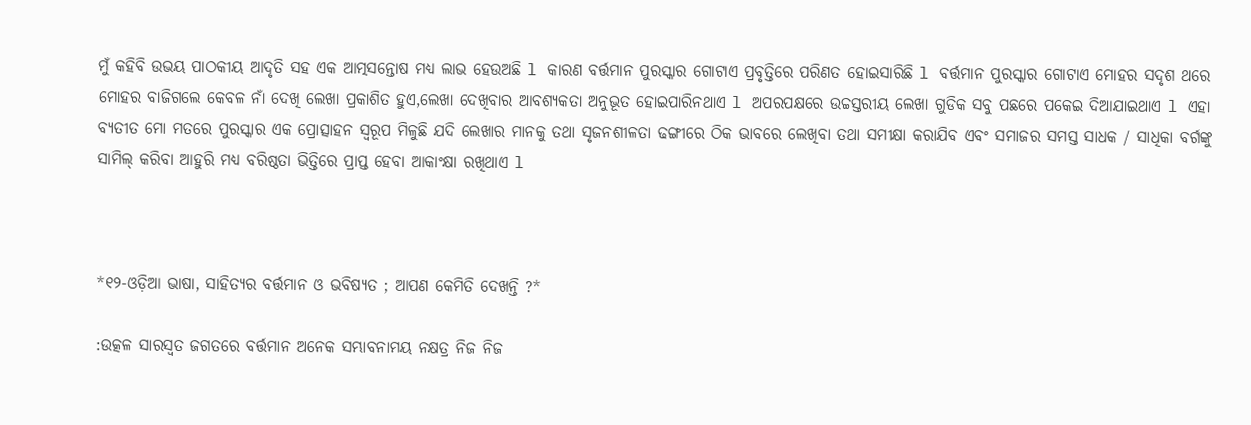ମୁଁ କହିବି ଉଭୟ ପାଠକୀୟ ଆଦୃତି ସହ ଏକ ଆତ୍ମସନ୍ତୋଷ ମଧ୍ୟ ଲାଭ ହେଉଅଛି l କାରଣ ବର୍ତ୍ତମାନ ପୁରସ୍କାର ଗୋଟାଏ ପ୍ରବୃତ୍ତିରେ ପରିଣତ ହୋଇସାରିଛି l ବର୍ତ୍ତମାନ ପୁରସ୍କାର ଗୋଟାଏ ମୋହର ସଦୃଶ ଥରେ ମୋହର ବାଜିଗଲେ କେବଳ ନାଁ ଦେଖି ଲେଖା ପ୍ରକାଶିତ ହୁଏ,ଲେଖା ଦେଖିବାର ଆବଶ୍ୟକତା ଅନୁଭୂତ ହୋଇପାରିନଥାଏ l ଅପରପକ୍ଷରେ ଉଚ୍ଚସ୍ତରୀୟ ଲେଖା ଗୁଡିକ ସବୁ ପଛରେ ପକେଇ ଦିଆଯାଇଥାଏ l ଏହା ବ୍ୟତୀତ ମୋ ମତରେ ପୁରସ୍କାର ଏକ ପ୍ରୋତ୍ସାହନ ସ୍ୱରୂପ ମିଳୁଛି ଯଦି ଲେଖାର ମାନକୁ ତଥା ସୃଜନଶୀଳତା ଢଙ୍ଗୀରେ ଠିକ ଭାବରେ ଲେଖିବା ତଥା ସମୀକ୍ଷା କରାଯିବ ଏବଂ ସମାଜର ସମସ୍ତ ସାଧକ / ସାଧିକା ବର୍ଗଙ୍କୁ ସାମିଲ୍ କରିବା ଆହୁରି ମଧ୍ୟ ବରିଷ୍ଠତା ଭିତ୍ତିରେ ପ୍ରାପ୍ତ ହେବା ଆକାଂକ୍ଷା ରଖିଥାଏ l



*୧୨-ଓଡ଼ିଆ ଭାଷା, ସାହିତ୍ୟର ବର୍ତ୍ତମାନ ଓ ଭବିଷ୍ୟତ ; ଆପଣ କେମିତି ଦେଖନ୍ତି ?*

:ଉତ୍କଳ ସାରସ୍ୱତ ଜଗତରେ ବର୍ତ୍ତମାନ ଅନେକ ସମ୍ଭାବନାମୟ ନକ୍ଷତ୍ର ନିଜ ନିଜ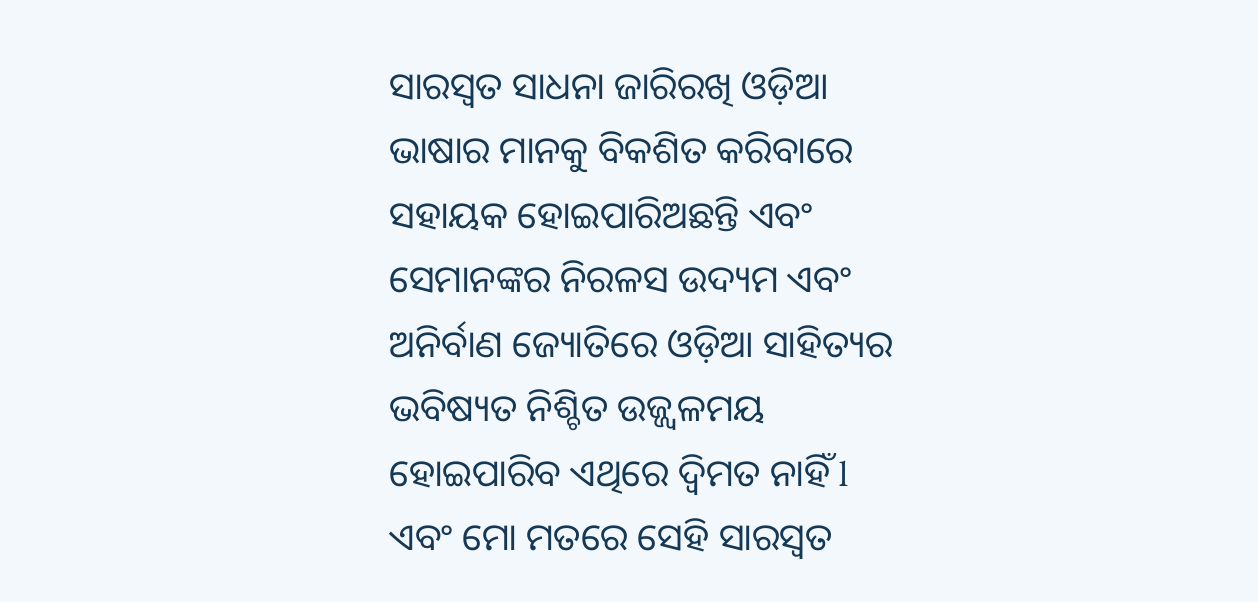ସାରସ୍ୱତ ସାଧନା ଜାରିରଖି ଓଡ଼ିଆ ଭାଷାର ମାନକୁ ବିକଶିତ କରିବାରେ ସହାୟକ ହୋଇପାରିଅଛନ୍ତି ଏବଂ ସେମାନଙ୍କର ନିରଳସ ଉଦ୍ୟମ ଏବଂ ଅନିର୍ବାଣ ଜ୍ୟୋତିରେ ଓଡ଼ିଆ ସାହିତ୍ୟର ଭବିଷ୍ୟତ ନିଶ୍ଚିତ ଉଜ୍ଜ୍ୱଳମୟ ହୋଇପାରିବ ଏଥିରେ ଦ୍ବିମତ ନାହିଁ l ଏବଂ ମୋ ମତରେ ସେହି ସାରସ୍ୱତ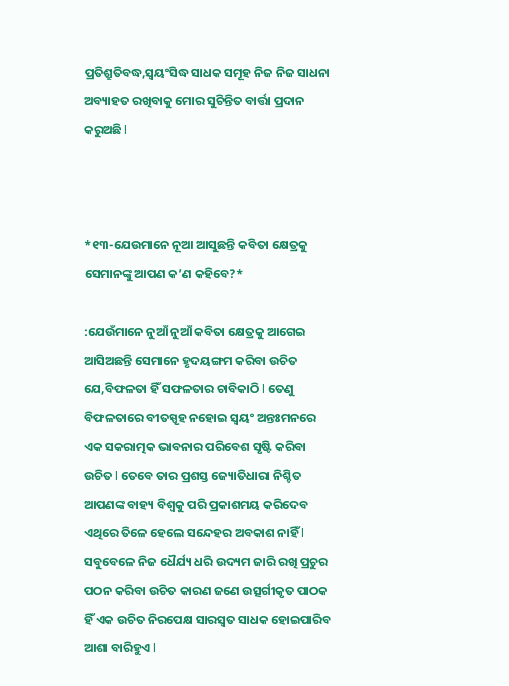ପ୍ରତିଶ୍ରୁତିବଦ୍ଧ,ସ୍ୱୟଂସିଦ୍ଧ ସାଧକ ସମୂହ ନିଜ ନିଜ ସାଧନା ଅବ୍ୟାହତ ରଖିବାକୁ ମୋର ସୁଚିନ୍ତିତ ବାର୍ତ୍ତା ପ୍ରଦାନ କରୁଅଛି l



*୧୩-ଯେଉମାନେ ନୂଆ ଆସୁଛନ୍ତି କବିତା କ୍ଷେତ୍ରକୁ ସେମାନଙ୍କୁ ଆପଣ କ’ଣ କହିବେ?*

:ଯେଉଁମାନେ ନୁଆଁ ନୁଆଁ କବିତା କ୍ଷେତ୍ରକୁ ଆଗେଇ ଆସିଅଛନ୍ତି ସେମାନେ ହୃଦୟଙ୍ଗମ କରିବା ଉଚିତ ଯେ,ବିଫଳତା ହିଁ ସଫଳତାର ଚାବିକାଠି l ତେଣୁ ବିଫଳତାରେ ବୀତସ୍ପୃହ ନହୋଇ ସ୍ୱୟଂ ଅନ୍ତଃମନରେ ଏକ ସକରାତ୍ମକ ଭାବନାର ପରିବେଶ ସୃଷ୍ଟି କରିବା ଉଚିତ l ତେବେ ତାର ପ୍ରଶସ୍ତ ଜ୍ୟୋତିଧାରା ନିଶ୍ଚିତ ଆପଣଙ୍କ ବାହ୍ୟ ବିଶ୍ୱକୁ ପରି ପ୍ରକାଶମୟ କରିଦେବ ଏଥିରେ ତିଳେ ହେଲେ ସନ୍ଦେହର ଅବକାଶ ନାହିଁ l ସବୁବେଳେ ନିଜ ଧୈର୍ଯ୍ୟ ଧରି ଉଦ୍ୟମ ଜାରି ରଖି ପ୍ରଚୁର ପଠନ କରିବା ଉଚିତ କାରଣ ଜଣେ ଉତ୍ସର୍ଗୀକୃତ ପାଠକ ହିଁ ଏକ ଉଚିତ ନିରପେକ୍ଷ ସାରସ୍ୱତ ସାଧକ ହୋଇପାରିବ ଆଶା ବାରିହୁଏ l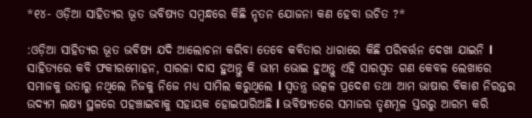*୧୪- ଓଡ଼ିଆ ସାହିତ୍ୟର ଭୂତ ଭବିଷ୍ୟତ ସମ୍ବନ୍ଧରେ କିଛି ନୃତନ ଯୋଜନା କଣ ହେବା ଉଚିତ ?*

:ଓଡ଼ିଆ ସାହିତ୍ୟର ଭୂତ ଭବିଷ୍ୟ ଯଦି ଆଲୋଚନା କରିବା ତେବେ କବିତାର ଧାରାରେ କିଛି ପରିବର୍ତ୍ତନ ଦେଖା ଯାଇନି l ସାହିତ୍ୟରେ କବି ଫକୀରମୋହନ, ସାରଳା ଦାସ ହୁଅନ୍ତୁ କି ଭୀମ ଭୋଇ ହୁଅନ୍ତୁ ଏହି ସାରସ୍ୱତ ଗଣ କେବଳ ଲେଖାରେ ସମାଜକୁ ଉତାରୁ ନଥିଲେ ନିଜକୁ ନିଜେ ମଧ୍ୟ ସାମିଲ କରୁଥିଲେ l ସ୍ୱତନ୍ତ୍ର ଉତ୍କଳ ପ୍ରଦେଶ ତଥା ଆମ ଭାଷାର ବିକାଶ ନିରନ୍ତର ଉଦ୍ୟମ ଲକ୍ଷ୍ୟ ସ୍ଥଳରେ ପହଞ୍ଚାଇବାକୁ ସହାୟକ ହୋଇପାରିଅଛି l ଭବିଷ୍ୟତରେ ସମାଜର ତୃଣମୂଳ ସ୍ତରରୁ ଆରମ୍ଭ କରି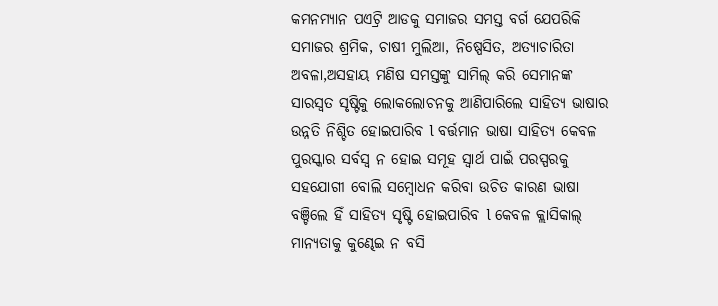କମନମ୍ୟାନ ପଏଟ୍ରି ଆଡକୁ ସମାଜର ସମସ୍ତ ବର୍ଗ ଯେପରିକି ସମାଜର ଶ୍ରମିକ, ଚାଷୀ ମୁଲିଆ, ନିଷ୍ପେସିତ, ଅତ୍ୟାଚାରିତା ଅବଳା,ଅସହାୟ ମଣିଷ ସମସ୍ତଙ୍କୁ ସାମିଲ୍ କରି ସେମାନଙ୍କ ସାରସ୍ୱତ ସୃଷ୍ଟିକୁ ଲୋକଲୋଚନକୁ ଆଣିପାରିଲେ ସାହିତ୍ୟ ଭାଷାର ଉନ୍ନତି ନିଶ୍ଚିତ ହୋଇପାରିବ l ବର୍ତ୍ତମାନ ଭାଷା ସାହିତ୍ୟ କେବଳ ପୁରସ୍କାର ସର୍ବସ୍ବ ନ ହୋଇ ସମୂହ ସ୍ୱାର୍ଥ ପାଇଁ ପରସ୍ପରକୁ ସହଯୋଗୀ ବୋଲି ସମ୍ବୋଧନ କରିବା ଉଚିତ କାରଣ ଭାଷା ବଞ୍ଚିଲେ ହିଁ ସାହିତ୍ୟ ସୃଷ୍ଟି ହୋଇପାରିବ l କେବଳ କ୍ଲାସିକାଲ୍ ମାନ୍ୟତାକୁ କୁଣ୍ଢେଇ ନ ବସି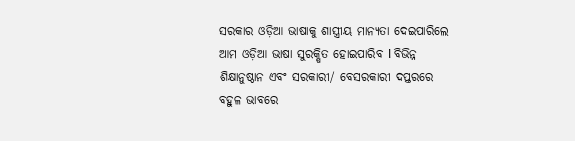ସରକାର ଓଡ଼ିଆ ଭାଷାକୁ ଶାସ୍ତ୍ରୀୟ ମାନ୍ୟତା ଦେଇପାରିଲେ ଆମ ଓଡ଼ିଆ ଭାଷା ସୁରକ୍ଷିତ ହୋଇପାରିବ l ବିଭିନ୍ନ ଶିକ୍ଷାନୁଷ୍ଠାନ ଏବଂ ସରକାରୀ/ ବେସରକାରୀ ଦପ୍ତରରେ ବହୁଳ ଭାବରେ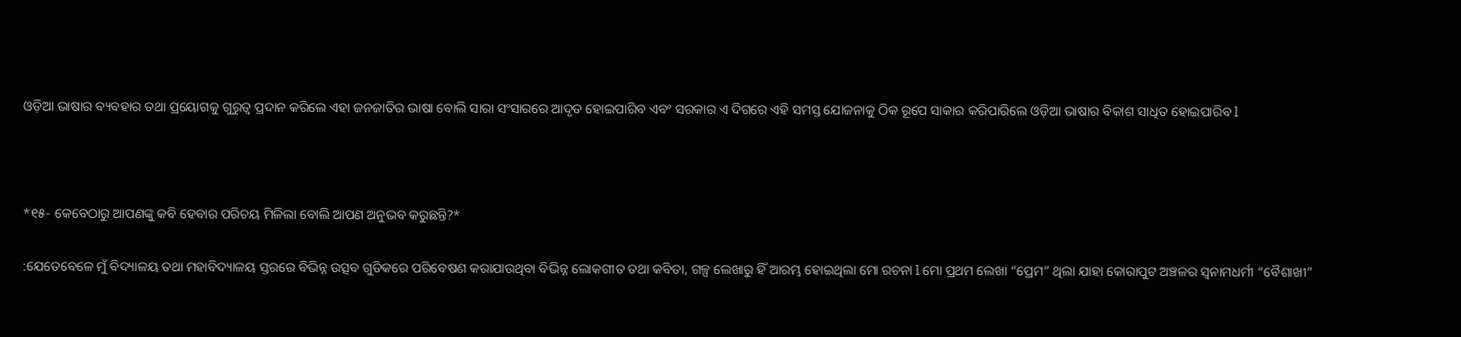ଓଡ଼ିଆ ଭାଷାର ବ୍ୟବହାର ତଥା ପ୍ରୟୋଗକୁ ଗୁରୁତ୍ୱ ପ୍ରଦାନ କରିଲେ ଏହା ଜନଜାତିର ଭାଷା ବୋଲି ସାରା ସଂସାରରେ ଆଦୃତ ହୋଇପାରିବ ଏବଂ ସରକାର ଏ ଦିଗରେ ଏହି ସମସ୍ତ ଯୋଜନାକୁ ଠିକ ରୂପେ ସାକାର କରିପାରିଲେ ଓଡ଼ିଆ ଭାଷାର ବିକାଶ ସାଧିତ ହୋଇପାରିବ l



*୧୫- କେବେଠାରୁ ଆପଣଙ୍କୁ କବି ହେବାର ପରିଚୟ ମିଳିଲା ବୋଲି ଆପଣ ଅନୁଭବ କରୁଛନ୍ତି?*

:ଯେତେବେଳେ ମୁଁ ବିଦ୍ୟାଳୟ ତଥା ମହାବିଦ୍ୟାଳୟ ସ୍ତରରେ ବିଭିନ୍ନ ଉତ୍ସବ ଗୁଡିକରେ ପରିବେଷଣ କରାଯାଉଥିବା ବିଭିନ୍ନ ଲୋକଗୀତ ତଥା କବିତା, ଗଳ୍ପ ଲେଖାରୁ ହିଁ ଆରମ୍ଭ ହୋଇଥିଲା ମୋ ରଚନା l ମୋ ପ୍ରଥମ ଲେଖା “ପ୍ରେମ” ଥିଲା ଯାହା କୋରାପୁଟ ଅଞ୍ଚଳର ସ୍ବନାମଧର୍ମୀ “ବୈଶାଖୀ”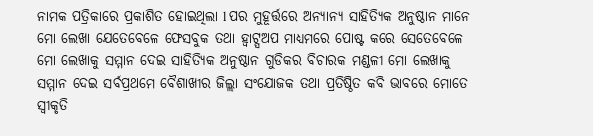ନାମକ ପତ୍ରିକାରେ ପ୍ରକାଶିତ ହୋଇଥିଲା l ପର ମୁହୂର୍ତ୍ତରେ ଅନ୍ୟାନ୍ୟ ସାହିତ୍ୟିକ ଅନୁଷ୍ଠାନ ମାନେ ମୋ ଲେଖା ଯେତେବେଳେ ଫେସବୁକ ତଥା ହ୍ୱାଟ୍ସଅପ ମାଧ୍ୟମରେ ପୋଷ୍ଟ କରେ ସେତେବେଳେ ମୋ ଲେଖାକୁ ସମ୍ମାନ ଦେଇ ସାହିତ୍ୟିକ ଅନୁଷ୍ଠାନ ଗୁଡିକର ବିଚାରକ ମଣ୍ଡଳୀ ମୋ ଲେଖାକୁ ସମ୍ମାନ ଦେଇ ସର୍ବପ୍ରଥମେ ବୈଶାଖୀର ଜିଲ୍ଲା ସଂଯୋଜକ ତଥା ପ୍ରତିଷ୍ଠିତ କବି ଭାବରେ ମୋତେ ସ୍ୱୀକୃତି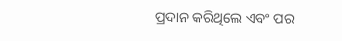ପ୍ରଦାନ କରିଥିଲେ ଏବଂ ପର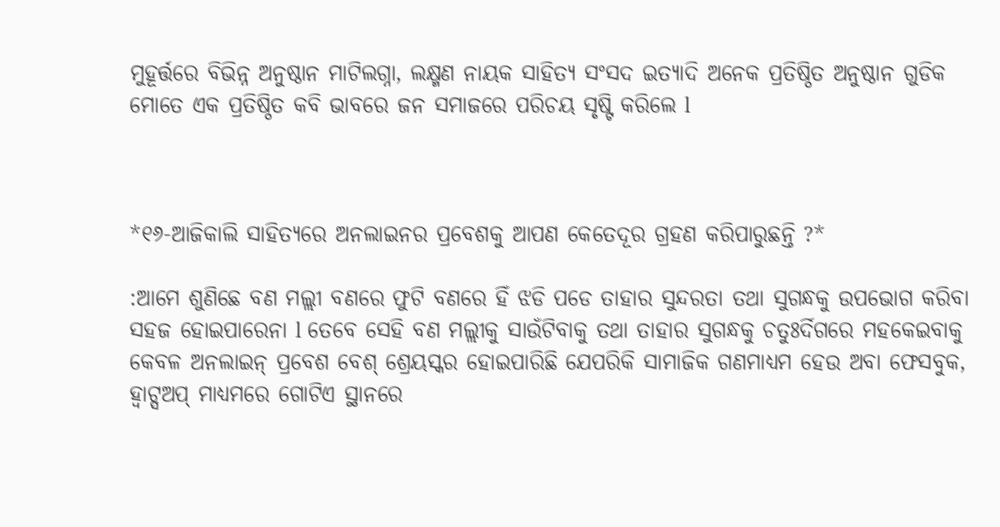ମୁହୂର୍ତ୍ତରେ ବିଭିନ୍ନ ଅନୁଷ୍ଠାନ ମାଟିଲଗ୍ନା, ଲକ୍ଷ୍ମଣ ନାୟକ ସାହିତ୍ୟ ସଂସଦ ଇତ୍ୟାଦି ଅନେକ ପ୍ରତିଷ୍ଠିତ ଅନୁଷ୍ଠାନ ଗୁଡିକ ମୋତେ ଏକ ପ୍ରତିଷ୍ଠିତ କବି ଭାବରେ ଜନ ସମାଜରେ ପରିଚୟ ସୃଷ୍ଟି କରିଲେ l



*୧୬-ଆଜିକାଲି ସାହିତ୍ୟରେ ଅନଲାଇନର ପ୍ରବେଶକୁ ଆପଣ କେତେଦୂର ଗ୍ରହଣ କରିପାରୁଛନ୍ତି ?*

:ଆମେ ଶୁଣିଛେ ବଣ ମଲ୍ଲୀ ବଣରେ ଫୁଟି ବଣରେ ହିଁ ଝଡି ପଡେ ତାହାର ସୁନ୍ଦରତା ତଥା ସୁଗନ୍ଧକୁ ଉପଭୋଗ କରିବା ସହଜ ହୋଇପାରେନା l ତେବେ ସେହି ବଣ ମଲ୍ଲୀକୁ ସାଉଁଟିବାକୁ ତଥା ତାହାର ସୁଗନ୍ଧକୁ ଚତୁଃର୍ଦିଗରେ ମହକେଇବାକୁ କେବଳ ଅନଲାଇନ୍ ପ୍ରବେଶ ବେଶ୍ ଶ୍ରେୟସ୍କର ହୋଇପାରିଛି ଯେପରିକି ସାମାଜିକ ଗଣମାଧ୍ୟମ ହେଉ ଅବା ଫେସବୁକ, ହ୍ୱାଟ୍ସଅପ୍ ମାଧ୍ୟମରେ ଗୋଟିଏ ସ୍ଥାନରେ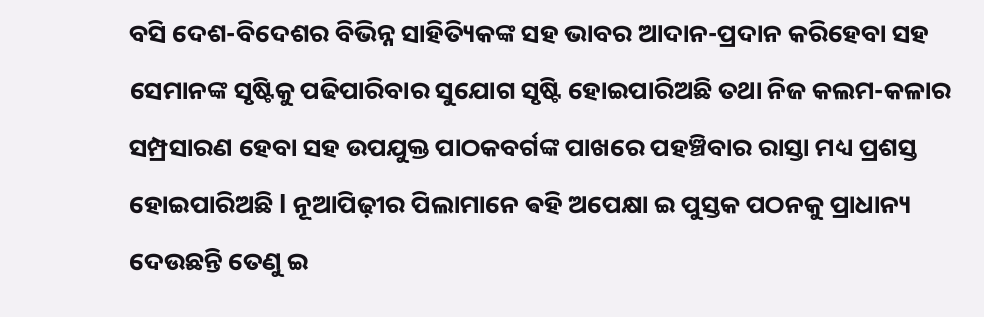ବସି ଦେଶ-ବିଦେଶର ବିଭିନ୍ନ ସାହିତ୍ୟିକଙ୍କ ସହ ଭାବର ଆଦାନ-ପ୍ରଦାନ କରିହେବା ସହ ସେମାନଙ୍କ ସୃଷ୍ଟିକୁ ପଢିପାରିବାର ସୁଯୋଗ ସୃଷ୍ଟି ହୋଇପାରିଅଛି ତଥା ନିଜ କଲମ-କଳାର ସମ୍ପ୍ରସାରଣ ହେବା ସହ ଉପଯୁକ୍ତ ପାଠକବର୍ଗଙ୍କ ପାଖରେ ପହଞ୍ଚିବାର ରାସ୍ତା ମଧ୍ୟ ପ୍ରଶସ୍ତ ହୋଇପାରିଅଛି l ନୂଆପିଢ଼ୀର ପିଲାମାନେ ଵହି ଅପେକ୍ଷା ଇ ପୁସ୍ତକ ପଠନକୁ ପ୍ରାଧାନ୍ୟ ଦେଉଛନ୍ତି ତେଣୁ ଇ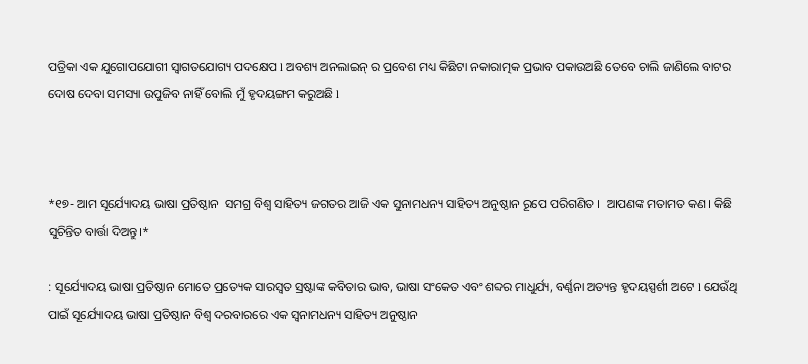ପତ୍ରିକା ଏକ ଯୁଗୋପଯୋଗୀ ସ୍ୱାଗତଯୋଗ୍ୟ ପଦକ୍ଷେପ l ଅବଶ୍ୟ ଅନଲାଇନ୍ ର ପ୍ରବେଶ ମଧ୍ୟ କିଛିଟା ନକାରାତ୍ମକ ପ୍ରଭାବ ପକାଉଅଛି ତେବେ ଚାଲି ଜାଣିଲେ ବାଟର ଦୋଷ ଦେବା ସମସ୍ୟା ଉପୁଜିବ ନାହିଁ ବୋଲି ମୁଁ ହୃଦୟଙ୍ଗମ କରୁଅଛି l



*୧୭- ଆମ ସୂର୍ଯ୍ୟୋଦୟ ଭାଷା ପ୍ରତିଷ୍ଠାନ  ସମଗ୍ର ବିଶ୍ଵ ସାହିତ୍ୟ ଜଗତର ଆଜି ଏକ ସୁନାମଧନ୍ୟ ସାହିତ୍ୟ ଅନୁଷ୍ଠାନ ରୂପେ ପରିଗଣିତ ।  ଆପଣଙ୍କ ମତାମତ କଣ। କିଛି ସୁଚିନ୍ତିତ ବାର୍ତ୍ତା ଦିଅନ୍ତୁ।*

: ସୂର୍ଯ୍ୟୋଦୟ ଭାଷା ପ୍ରତିଷ୍ଠାନ ମୋତେ ପ୍ରତ୍ୟେକ ସାରସ୍ୱତ ସ୍ରଷ୍ଟାଙ୍କ କବିତାର ଭାବ, ଭାଷା ସଂକେତ ଏବଂ ଶବ୍ଦର ମାଧୁର୍ଯ୍ୟ, ବର୍ଣ୍ଣନା ଅତ୍ୟନ୍ତ ହୃଦୟସ୍ପର୍ଶୀ ଅଟେ l ଯେଉଁଥି ପାଇଁ ସୂର୍ଯ୍ୟୋଦୟ ଭାଷା ପ୍ରତିଷ୍ଠାନ ବିଶ୍ୱ ଦରବାରରେ ଏକ ସ୍ବନାମଧନ୍ୟ ସାହିତ୍ୟ ଅନୁଷ୍ଠାନ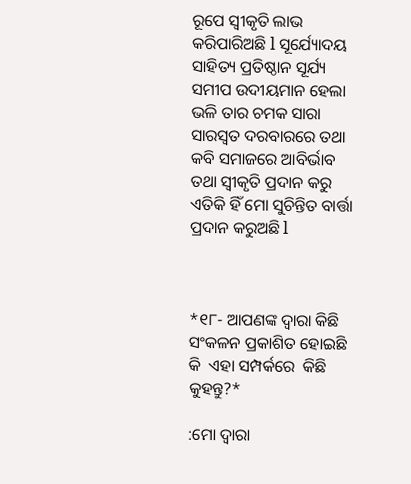ରୂପେ ସ୍ୱୀକୃତି ଲାଭ କରିପାରିଅଛି l ସୂର୍ଯ୍ୟୋଦୟ ସାହିତ୍ୟ ପ୍ରତିଷ୍ଠାନ ସୂର୍ଯ୍ୟ ସମୀପ ଉଦୀୟମାନ ହେଲା ଭଳି ତାର ଚମକ ସାରା ସାରସ୍ୱତ ଦରବାରରେ ତଥା କବି ସମାଜରେ ଆବିର୍ଭାବ ତଥା ସ୍ୱୀକୃତି ପ୍ରଦାନ କରୁ ଏତିକି ହିଁ ମୋ ସୁଚିନ୍ତିତ ବାର୍ତ୍ତା ପ୍ରଦାନ କରୁଅଛି l



*୧୮- ଆପଣଙ୍କ ଦ୍ଵାରା କିଛି ସଂକଳନ ପ୍ରକାଶିତ ହୋଇଛି କି  ଏହା ସମ୍ପର୍କରେ  କିଛି କୁହନ୍ତୁ?*

:ମୋ ଦ୍ୱାରା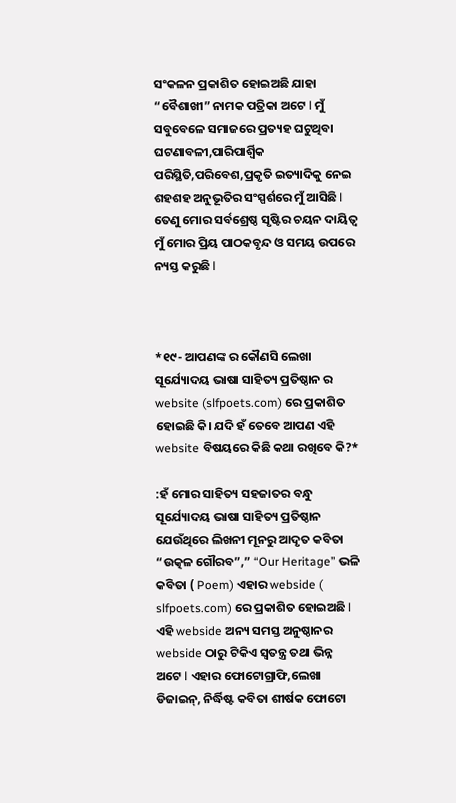ସଂକଳନ ପ୍ରକାଶିତ ହୋଇଅଛି ଯାହା “ବୈଶାଖୀ” ନାମକ ପତ୍ରିକା ଅଟେ l ମୁଁ ସବୁବେଳେ ସମାଜରେ ପ୍ରତ୍ୟହ ଘଟୁଥିବା ଘଟଣାବଳୀ,ପାରିପାର୍ଶ୍ବିକ ପରିସ୍ଥିତି,ପରିବେଶ,ପ୍ରକୃତି ଇତ୍ୟାଦିକୁ ନେଇ ଶହଶହ ଅନୁଭୂତିର ସଂସ୍ପର୍ଶରେ ମୁଁ ଆସିଛି l ତେଣୁ ମୋର ସର୍ବଶ୍ରେଷ୍ଠ ସୃଷ୍ଟିର ଚୟନ ଦାୟିତ୍ୱ ମୁଁ ମୋର ପ୍ରିୟ ପାଠକବୃନ୍ଦ ଓ ସମୟ ଉପରେ ନ୍ୟସ୍ତ କରୁଛି l



*୧୯- ଆପଣଙ୍କ ର କୌଣସି ଲେଖା ସୂର୍ଯ୍ୟୋଦୟ ଭାଷା ସାହିତ୍ୟ ପ୍ରତିଷ୍ଠାନ ର website (slfpoets.com) ରେ ପ୍ରକାଶିତ ହୋଇଛି କି। ଯଦି ହଁ ତେବେ ଆପଣ ଏହି website ବିଷୟରେ କିଛି କଥା ରଖିବେ କି?*

:ହଁ ମୋର ସାହିତ୍ୟ ସହଜାତର ବନ୍ଧୁ ସୂର୍ଯ୍ୟୋଦୟ ଭାଷା ସାହିତ୍ୟ ପ୍ରତିଷ୍ଠାନ ଯେଉଁଥିରେ ଲିଖନୀ ମୂନରୁ ଆଦୃତ କବିତା “ଉତ୍କଳ ଗୌରବ”,” “Our Heritage” ଭଳି କବିତା ( Poem) ଏହାର webside ( slfpoets.com) ରେ ପ୍ରକାଶିତ ହୋଇଅଛି l ଏହି webside ଅନ୍ୟ ସମସ୍ତ ଅନୁଷ୍ଠାନର webside ଠାରୁ ଟିକିଏ ସ୍ୱତନ୍ତ୍ର ତଥା ଭିନ୍ନ ଅଟେ l ଏହାର ଫୋଟୋଗ୍ରାଫି,ଲେଖା ଡିଜାଇନ୍, ନିର୍ଦ୍ଧିଷ୍ଟ କବିତା ଶୀର୍ଷକ ଫୋଟୋ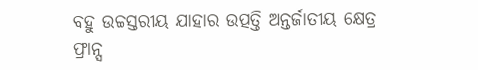ବହୁ ଉଚ୍ଚସ୍ତରୀୟ ଯାହାର ଉତ୍ପତ୍ତି ଅନ୍ତର୍ଜାତୀୟ କ୍ଷେତ୍ର ଫ୍ରାନ୍ସ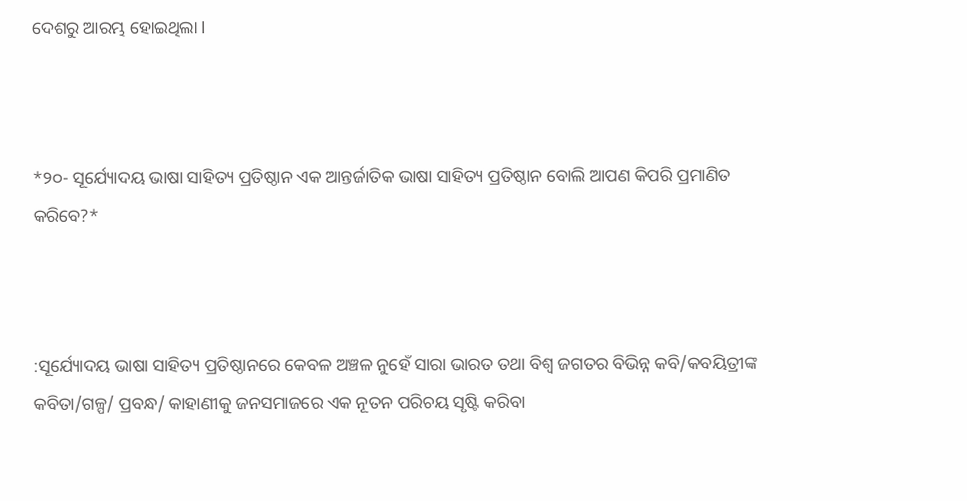ଦେଶରୁ ଆରମ୍ଭ ହୋଇଥିଲା l



*୨୦- ସୂର୍ଯ୍ୟୋଦୟ ଭାଷା ସାହିତ୍ୟ ପ୍ରତିଷ୍ଠାନ ଏକ ଆନ୍ତର୍ଜାତିକ ଭାଷା ସାହିତ୍ୟ ପ୍ରତିଷ୍ଠାନ ବୋଲି ଆପଣ କିପରି ପ୍ରମାଣିତ କରିବେ?*



:ସୂର୍ଯ୍ୟୋଦୟ ଭାଷା ସାହିତ୍ୟ ପ୍ରତିଷ୍ଠାନରେ କେବଳ ଅଞ୍ଚଳ ନୁହେଁ ସାରା ଭାରତ ତଥା ବିଶ୍ୱ ଜଗତର ବିଭିନ୍ନ କବି/କବୟିତ୍ରୀଙ୍କ କବିତା/ଗଳ୍ପ/ ପ୍ରବନ୍ଧ/ କାହାଣୀକୁ ଜନସମାଜରେ ଏକ ନୂତନ ପରିଚୟ ସୃଷ୍ଟି କରିବା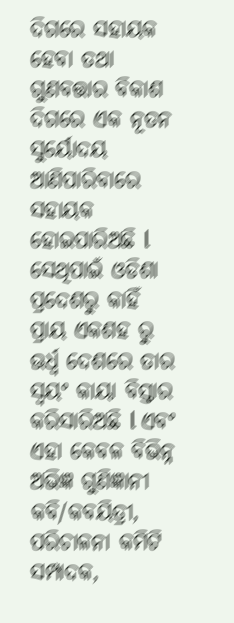ଦିଗରେ ସହାୟକ ହେବା ତଥା ଗୁଣବତ୍ତାର ବିକାଶ ଦିଗରେ ଏକ ନୂତନ ସୁର୍ୟୋଦୟ ଆଣିପାରିବାରେ ସହାୟକ ହୋଇପାରିଅଛି l ସେଥିପାଇଁ ଓଡିଶା ପ୍ରଦେଶରୁ କାହିଁ ପ୍ରାୟ ଏକଶହ ରୁ ଊର୍ଧ୍ଵ ଦେଶରେ ତାର ସ୍ୱୟଂ କାୟା ବିସ୍ତାର କରିସାରିଅଛି l ଏବଂ ଏହା କେବଳ ବିଭିନ୍ନ ଅଭିଜ୍ଞ ଗୁଣିଜ୍ଞାନୀ କବି/କବୟିତ୍ରୀ, ପରିଚାଳନା କମିଟି ସମ୍ପାଦକ,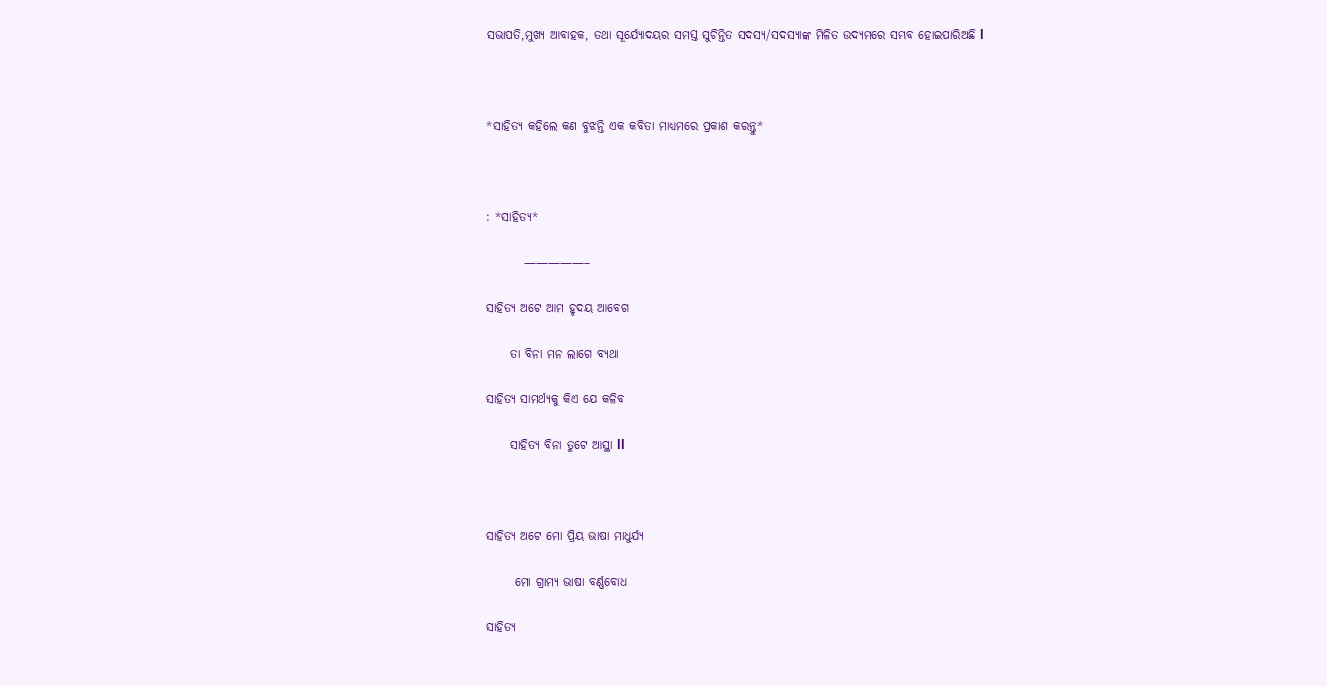ସଭାପତି,ମୁଖ୍ୟ ଆବାହକ, ତଥା ସୂର୍ଯ୍ୟୋଦୟର ସମସ୍ତ ସୁଚିନ୍ତିତ ସଦସ୍ୟ/ସଦସ୍ୟାଙ୍କ ମିଳିତ ଉଦ୍ୟମରେ ସମ୍ଭବ ହୋଇପାରିଅଛି l



*ସାହିତ୍ୟ କହିଲେ କଣ ବୁଝନ୍ତି ଏକ କବିତା ମାଧ୍ୟମରେ ପ୍ରକାଶ କରନ୍ତୁ*



: *ସାହିତ୍ୟ*

        —————–

ସାହିତ୍ୟ ଅଟେ ଆମ ହୃଦୟ ଆବେଗ

     ତା ବିନା ମନ ଲାଗେ ବ୍ୟଥା

ସାହିତ୍ୟ ସାମର୍ଥ୍ୟକୁ କିଏ ଯେ କଳିବ

     ସାହିତ୍ୟ ବିନା ତୁଟେ ଆସ୍ଥା ll



ସାହିତ୍ୟ ଅଟେ ମୋ ପ୍ରିୟ ଭାଷା ମାଧୁର୍ଯ୍ୟ

      ମୋ ଗ୍ରାମ୍ୟ ଭାଷା ବର୍ଣ୍ଣବୋଧ

ସାହିତ୍ୟ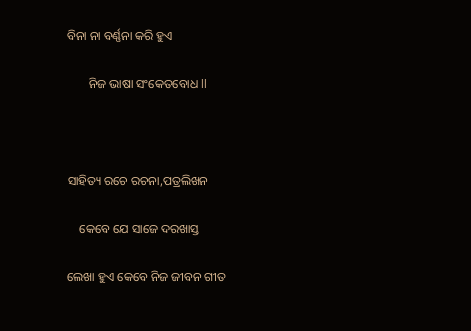ବିନା ନା ବର୍ଣ୍ଣନା କରି ହୁଏ

       ନିଜ ଭାଷା ସଂକେତବୋଧ ll



ସାହିତ୍ୟ ରଚେ ରଚନା,ପତ୍ରଲିଖନ

    କେବେ ଯେ ସାଜେ ଦରଖାସ୍ତ

ଲେଖା ହୁଏ କେବେ ନିଜ ଜୀବନ ଗୀତ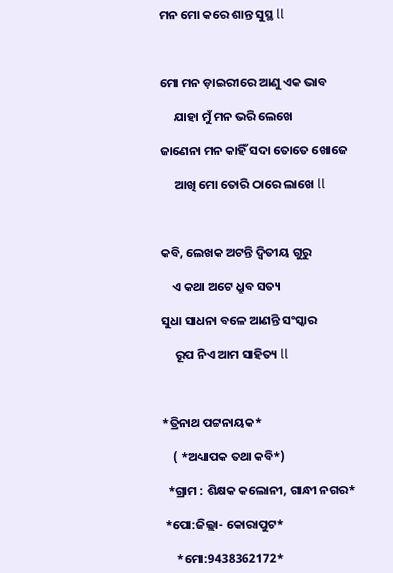ମନ ମୋ କରେ ଶାନ୍ତ ସୁସ୍ଥ ll



ମୋ ମନ ଡ଼ାଇରୀରେ ଆଣୁ ଏକ ଭାବ

     ଯାହା ମୁଁ ମନ ଭରି ଲେଖେ

ଜାଣେନା ମନ କାହିଁ ସଦା ତୋତେ ଖୋଜେ

     ଆଖି ମୋ ତୋରି ଠାରେ ଲାଖେ ll



କବି, ଲେଖକ ଅଟନ୍ତି ଦ୍ଵିତୀୟ ଗୁରୁ

    ଏ କଥା ଅଟେ ଧ୍ରୁବ ସତ୍ୟ

ସୁଧା ସାଧନା ବଳେ ଆଣନ୍ତି ସଂସ୍କାର

     ରୂପ ନିଏ ଆମ ସାହିତ୍ୟ ll



*ତ୍ରିନାଥ ପଟ୍ଟନାୟକ*

    ( *ଅଧ୍ୟାପକ ତଥା କବି*)

  *ଗ୍ରାମ : ଶିକ୍ଷକ କଲୋନୀ, ଗାନ୍ଧୀ ନଗର*

 *ପୋ:ଜିଲ୍ଲା- କୋରାପୁଟ*

     *ମୋ:9438362172*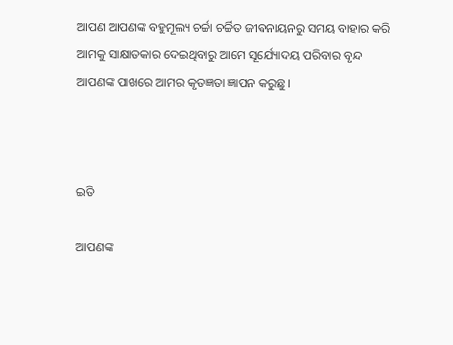ଆପଣ ଆପଣଙ୍କ ବହୁମୂଲ୍ୟ ଚର୍ଚ୍ଚା ଚର୍ଚ୍ଚିତ ଜୀଵନାୟନରୁ ସମୟ ବାହାର କରି ଆମକୁ ସାକ୍ଷାତକାର ଦେଇଥିବାରୁ ଆମେ ସୂର୍ଯ୍ୟୋଦୟ ପରିବାର ବୃନ୍ଦ ଆପଣଙ୍କ ପାଖରେ ଆମର କୃତଜ୍ଞତା ଜ୍ଞାପନ କରୁଛୁ।



ଇତି

ଆପଣଙ୍କ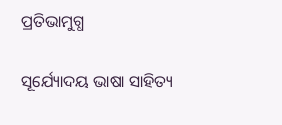ପ୍ରତିଭାମୁଗ୍ଧ

ସୂର୍ଯ୍ୟୋଦୟ ଭାଷା ସାହିତ୍ୟ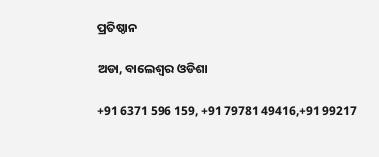ପ୍ରତିଷ୍ଠାନ

ଅଡା, ବାଲେଶ୍ଵର ଓଡିଶା

+91 6371 596 159, +91 79781 49416,+91 99217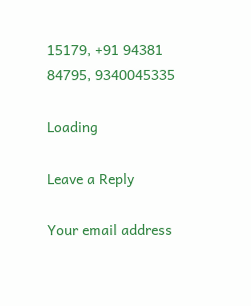15179, +91 94381 84795, 9340045335

Loading

Leave a Reply

Your email address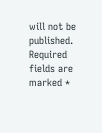will not be published. Required fields are marked *